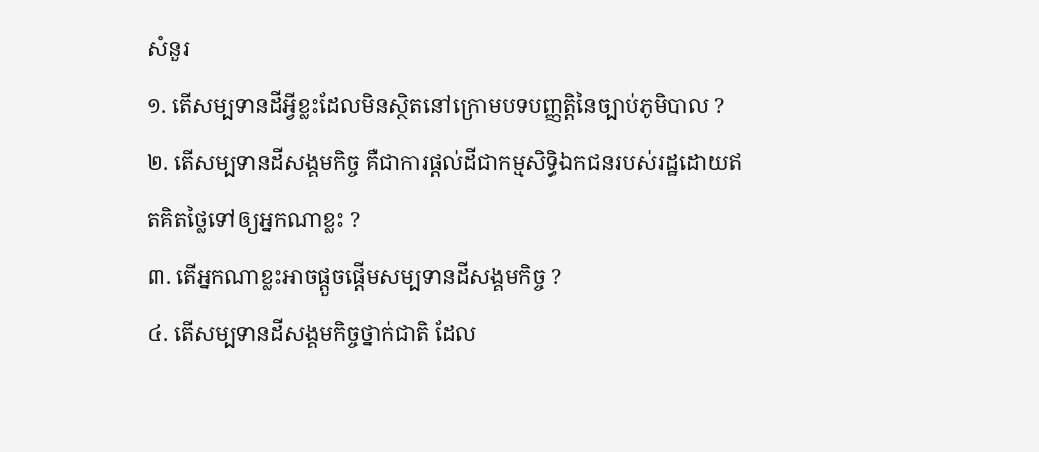សំនួរ
១. តើសម្បទានដីអ្វីខ្លះដែលមិនស្ថិតនៅក្រោមបទបញ្ញត្តិនៃច្បាប់ភូមិបាល ?
២. តើសម្បទានដីសង្គមកិច្ច គឺជាការផ្តល់ដីជាកម្មសិទ្ធិឯកជនរបស់រដ្ឋដោយឥតគិតថ្លៃទៅឲ្យអ្នកណាខ្លះ ?
៣. តើអ្នកណាខ្លះអាចផ្តួចផ្តើមសម្បទានដីសង្គមកិច្ច ?
៤. តើសម្បទានដីសង្គមកិច្ចថ្នាក់ជាតិ ដែល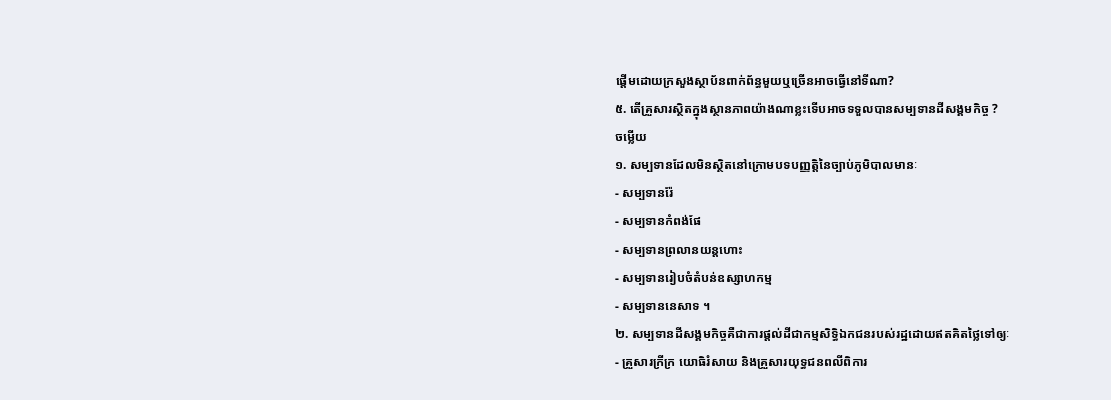ផ្តើមដោយក្រសួងស្ថាប័នពាក់ព័ន្ធមួយឬច្រើនអាចធ្វើនៅទីណា?
៥. តើគ្រួសារស្ថិតក្នុងស្ថានភាពយ៉ាងណាខ្លះទើបអាចទទួលបានសម្បទានដីសង្គមកិច្ច ?
ចម្លើយ
១. សម្បទានដែលមិនស្ថិតនៅក្រោមបទបញ្ញត្តិនៃច្បាប់ភូមិបាលមានៈ
- សម្បទានរ៉ែ
- សម្បទានកំពង់ផែ
- សម្បទានព្រលានយន្តហោះ
- សម្បទានរៀបចំតំបន់ឧស្សាហកម្ម
- សម្បទាននេសាទ ។
២. សម្បទានដីសង្គមកិច្ចគឺជាការផ្តល់ដីជាកម្មសិទ្ធិឯកជនរបស់រដ្ឋដោយឥតគិតថ្លៃទៅឲ្យៈ
- គ្រួសារក្រីក្រ យោធិរំសាយ និងគ្រួសារយុទ្ធជនពលីពិការ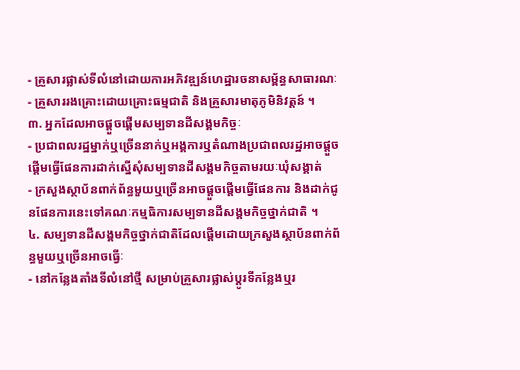- គ្រួសារផ្លាស់ទីលំនៅដោយការអភិវឌ្ឍន៍ហេដ្ឋារចនាសម្ព័ន្ធសាធារណៈ
- គ្រួសាររងគ្រោះដោយគ្រោះធម្មជាតិ និងគ្រួសារមាតុភូមិនិវត្តន៍ ។
៣. អ្នកដែលអាចផ្តួចផ្តើមសម្បទានដីសង្គមកិច្ចៈ
- ប្រជាពលរដ្ឋម្នាក់ឬច្រើននាក់ឬអង្គការឬតំណាងប្រជាពលរដ្ឋអាចផ្តួចផ្តើមធ្វើផែនការដាក់ស្នើសុំសម្បទានដីសង្គមកិច្ចតាមរយៈឃុំសង្គាត់
- ក្រសួងស្ថាប័នពាក់ព័ន្ធមួយឬច្រើនអាចផ្តួចផ្តើមធ្វើផែនការ និងដាក់ជូនផែនការនេះទៅគណៈកម្មធិការសម្បទានដីសង្គមកិច្ចថ្នាក់ជាតិ ។
៤. សម្បទានដីសង្គមកិច្ចថ្នាក់ជាតិដែលផ្តើមដោយក្រសួងស្ថាប័នពាក់ព័ន្ធមួយឬច្រើនអាចធ្វើៈ
- នៅកន្លែងតាំងទីលំនៅថ្មី សម្រាប់គ្រួសារផ្លាស់ប្តូរទីកន្លែងឬរ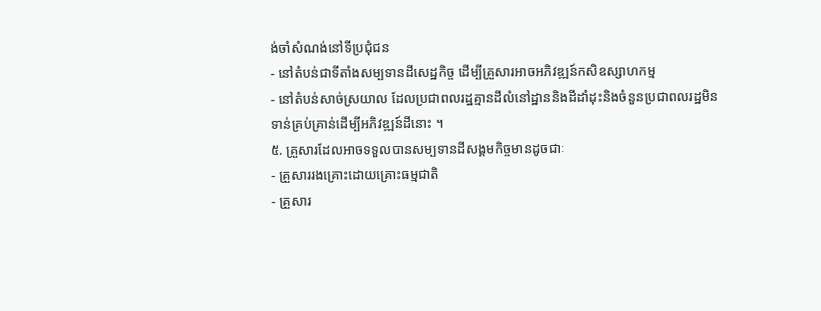ង់ចាំសំណង់នៅទីប្រជុំជន
- នៅតំបន់ជាទីតាំងសម្បទានដីសេដ្ឋកិច្ច ដើម្បីគ្រួសារអាចអភិវឌ្ឍន៍កសិឧស្សាហកម្ម
- នៅតំបន់សាច់ស្រយាល ដែលប្រជាពលរដ្ឋគ្មានដីលំនៅដ្ឋាននិងដីដាំដុះនិងចំនួនប្រជាពលរដ្ឋមិនទាន់គ្រប់គ្រាន់ដើម្បីអភិវឌ្ឍន៍ដីនោះ ។
៥. គ្រួសារដែលអាចទទួលបានសម្បទានដីសង្គមកិច្ចមានដូចជាៈ
- គ្រួសាររងគ្រោះដោយគ្រោះធម្មជាតិ
- គ្រួសារ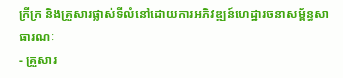ក្រីក្រ និងគ្រួសារផ្លាស់ទីលំនៅដោយការអភិវឌ្ឍន៍ហេដ្ឋារចនាសម្ព័ន្ធសាធារណៈ
- គ្រួសារ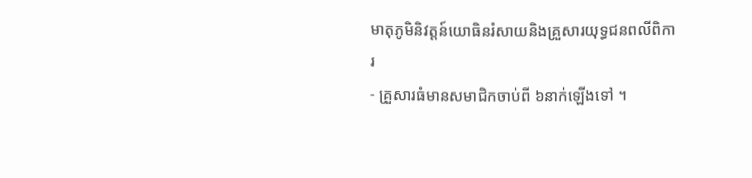មាតុភូមិនិវត្តន៍យោធិនរំសាយនិងគ្រួសារយុទ្ធជនពលីពិការ
- គ្រួសារធំមានសមាជិកចាប់ពី ៦នាក់ឡើងទៅ ។